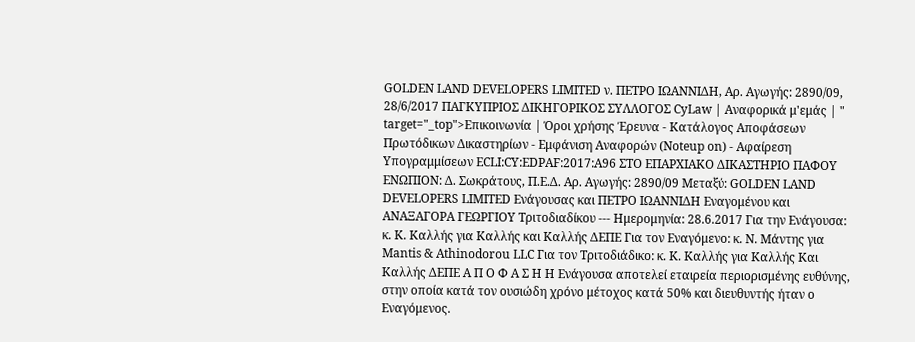GOLDEN LAND DEVELOPERS LIMITED ν. ΠΕΤΡΟ ΙΩΑΝΝΙΔΗ, Αρ. Aγωγής: 2890/09, 28/6/2017 ΠΑΓΚΥΠΡΙΟΣ ΔΙΚΗΓΟΡΙΚΟΣ ΣΥΛΛΟΓΟΣ CyLaw | Αναφορικά μ'εμάς | " target="_top">Επικοινωνία | Όροι χρήσης Έρευνα - Κατάλογος Αποφάσεων Πρωτόδικων Δικαστηρίων - Εμφάνιση Αναφορών (Noteup on) - Αφαίρεση Υπογραμμίσεων ECLI:CY:EDPAF:2017:A96 ΣΤΟ ΕΠΑΡΧΙΑΚΟ ΔΙΚΑΣΤΗΡΙΟ ΠΑΦΟΥ ΕΝΩΠΙΟΝ: Δ. Σωκράτους, Π.Ε.Δ. Αρ. Aγωγής: 2890/09 Μεταξύ: GOLDEN LAND DEVELOPERS LIMITED Ενάγουσας και ΠΕΤΡΟ ΙΩΑΝΝΙΔΗ Εναγομένου και ΑΝΑΞΑΓΟΡΑ ΓΕΩΡΓΙΟΥ Τριτοδιαδίκου --- Ημερομηνία: 28.6.2017 Για την Ενάγουσα: κ. Κ. Καλλής για Καλλής και Καλλής ΔΕΠΕ Για τον Εναγόμενο: κ. Ν. Μάντης για Mantis & Athinodorou LLC Για τον Τριτοδιάδικο: κ. Κ. Καλλής για Καλλής Και Καλλής ΔΕΠΕ Α Π Ο Φ Α Σ Η Η Ενάγουσα αποτελεί εταιρεία περιορισμένης ευθύνης, στην οποία κατά τον ουσιώδη χρόνο μέτοχος κατά 50% και διευθυντής ήταν ο Εναγόμενος.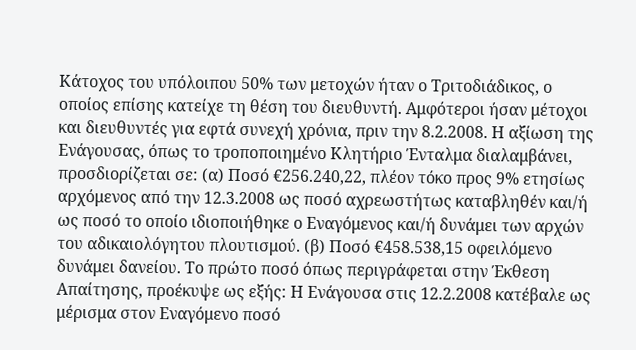Κάτοχος του υπόλοιπου 50% των μετοχών ήταν ο Τριτοδιάδικος, ο οποίος επίσης κατείχε τη θέση του διευθυντή. Αμφότεροι ήσαν μέτοχοι και διευθυντές για εφτά συνεχή χρόνια, πριν την 8.2.2008. Η αξίωση της Ενάγουσας, όπως το τροποποιημένο Κλητήριο Ένταλμα διαλαμβάνει, προσδιορίζεται σε: (α) Ποσό €256.240,22, πλέον τόκο προς 9% ετησίως αρχόμενος από την 12.3.2008 ως ποσό αχρεωστήτως καταβληθέν και/ή ως ποσό το οποίο ιδιοποιήθηκε ο Εναγόμενος και/ή δυνάμει των αρχών του αδικαιολόγητου πλουτισμού. (β) Ποσό €458.538,15 οφειλόμενο δυνάμει δανείου. Το πρώτο ποσό όπως περιγράφεται στην Έκθεση Απαίτησης, προέκυψε ως εξής: Η Ενάγουσα στις 12.2.2008 κατέβαλε ως μέρισμα στον Εναγόμενο ποσό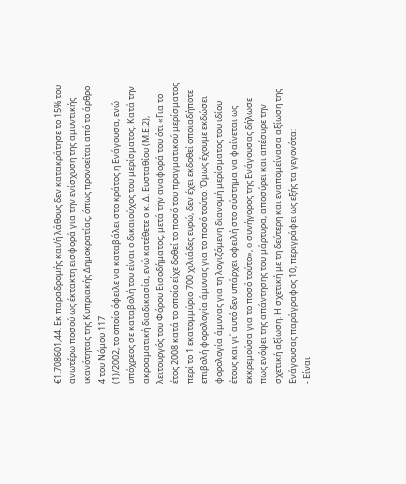€1.708601,44. Εκ παραδρομής και/ή λάθους δεν κατακράτησε το 15% του ανωτέρω ποσού ως έκτακτη εισφορά για την ενίσχυση της αμυντικής ικανότητας της Κυπριακής Δημοκρατίας, όπως προνοείται από το άρθρο 4 του Νόμου 117
(1)/2002, το οποίο όφειλε να καταβάλει στο κράτος η Ενάγουσα, ενώ υπόχρεος σε καταβολή του είναι ο δικαιούχος του μερίσματος. Κατά την ακροαματική διαδικασία, ενώ κατέθετε ο κ. Δ. Ευσταθίου (Μ.Ε.2), λειτουργός του Φόρου Εισοδήματος, μετά την αναφορά του ότι «Για το έτος 2008 κατά το οποίο είχε δοθεί το ποσό του πραγματικού μερίσματος περί το 1 εκατομμύριο 700 χιλιάδες ευρώ, δεν έχει εκδοθεί οποιαδήποτε επιβολή φορολογία άμυνας για το ποσό τούτο. Όμως έχουμε εκδώσει φορολογία άμυνας για τη λογιζόμενη διανομή μερίσματος του ιδίου έτους και γι΄ αυτό δεν υπάρχει οφειλή στο σύστημα να φαίνεται ως εκκρεμούσα για το ποσό τούτο», o συνήγορος της Ενάγουσας δήλωσε πως ενόψει της απάντησης του μάρτυρα, αποσύρει και απέσυρε την σχετική αξίωση. Η σχετική με τη δεύτερη και εναπομείνασα αξίωση της Ενάγουσας παράγραφος 10, περιγράφει ως εξής τα γεγονότα:
- Είναι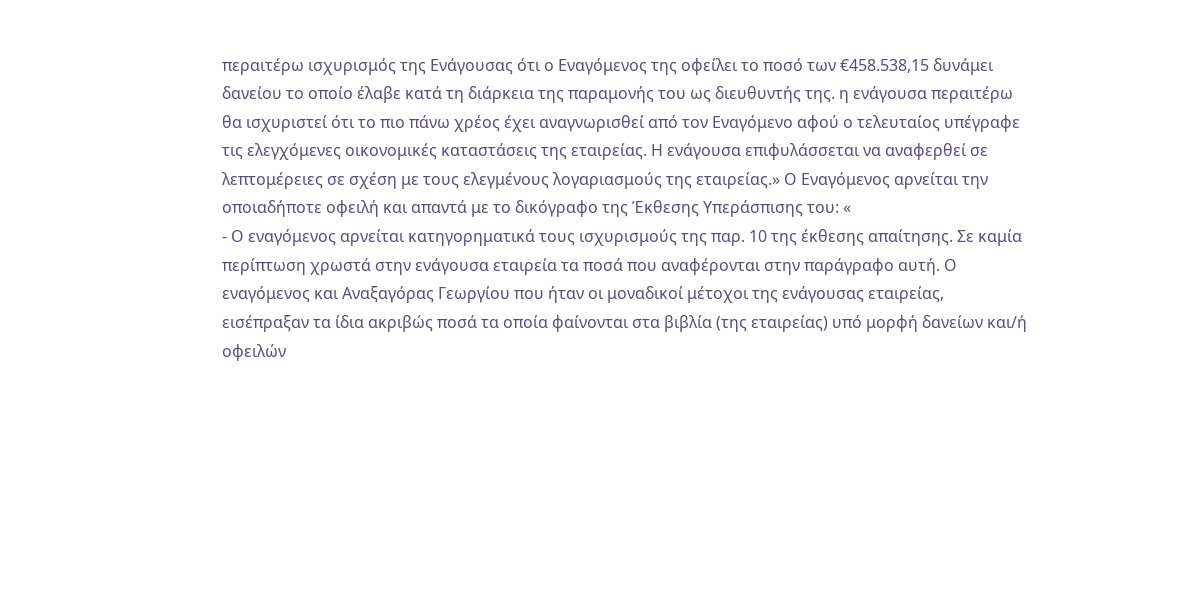περαιτέρω ισχυρισμός της Ενάγουσας ότι ο Εναγόμενος της οφείλει το ποσό των €458.538,15 δυνάμει δανείου το οποίο έλαβε κατά τη διάρκεια της παραμονής του ως διευθυντής της. η ενάγουσα περαιτέρω θα ισχυριστεί ότι το πιο πάνω χρέος έχει αναγνωρισθεί από τον Εναγόμενο αφού ο τελευταίος υπέγραφε τις ελεγχόμενες οικονομικές καταστάσεις της εταιρείας. Η ενάγουσα επιφυλάσσεται να αναφερθεί σε λεπτομέρειες σε σχέση με τους ελεγμένους λογαριασμούς της εταιρείας.» Ο Εναγόμενος αρνείται την οποιαδήποτε οφειλή και απαντά με το δικόγραφο της Έκθεσης Υπεράσπισης του: «
- Ο εναγόμενος αρνείται κατηγορηματικά τους ισχυρισμούς της παρ. 10 της έκθεσης απαίτησης. Σε καμία περίπτωση χρωστά στην ενάγουσα εταιρεία τα ποσά που αναφέρονται στην παράγραφο αυτή. Ο εναγόμενος και Αναξαγόρας Γεωργίου που ήταν οι μοναδικοί μέτοχοι της ενάγουσας εταιρείας, εισέπραξαν τα ίδια ακριβώς ποσά τα οποία φαίνονται στα βιβλία (της εταιρείας) υπό μορφή δανείων και/ή οφειλών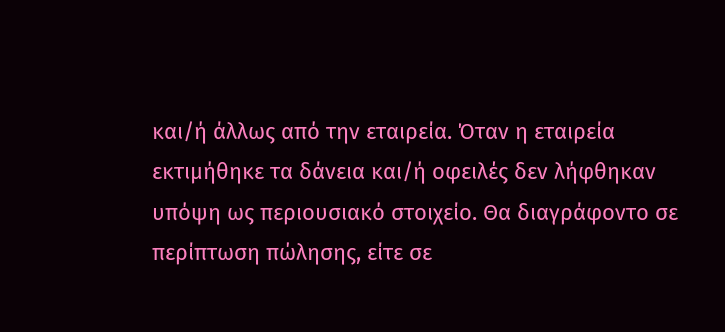και/ή άλλως από την εταιρεία. Όταν η εταιρεία εκτιμήθηκε τα δάνεια και/ή οφειλές δεν λήφθηκαν υπόψη ως περιουσιακό στοιχείο. Θα διαγράφοντο σε περίπτωση πώλησης, είτε σε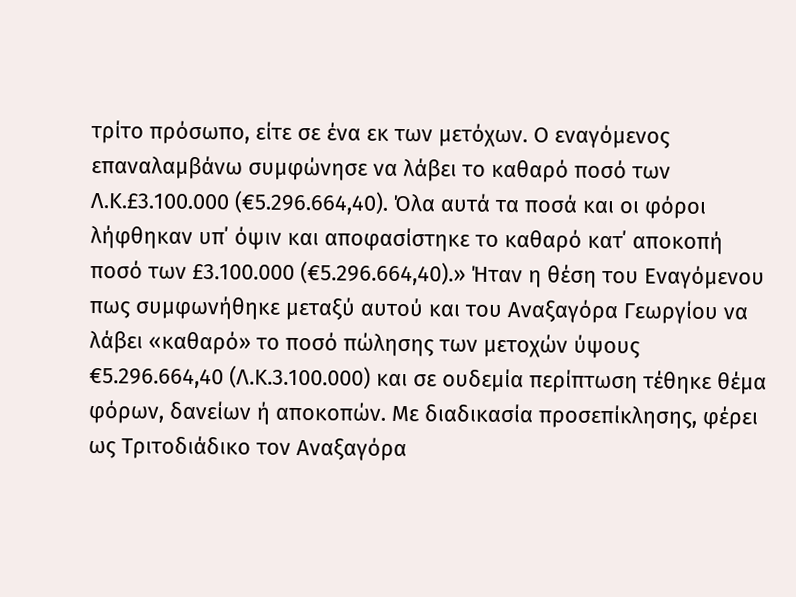τρίτο πρόσωπο, είτε σε ένα εκ των μετόχων. Ο εναγόμενος επαναλαμβάνω συμφώνησε να λάβει το καθαρό ποσό των Λ.Κ.£3.100.000 (€5.296.664,40). Όλα αυτά τα ποσά και οι φόροι λήφθηκαν υπ΄ όψιν και αποφασίστηκε το καθαρό κατ΄ αποκοπή ποσό των £3.100.000 (€5.296.664,40).» Ήταν η θέση του Εναγόμενου πως συμφωνήθηκε μεταξύ αυτού και του Αναξαγόρα Γεωργίου να λάβει «καθαρό» το ποσό πώλησης των μετοχών ύψους €5.296.664,40 (Λ.Κ.3.100.000) και σε ουδεμία περίπτωση τέθηκε θέμα φόρων, δανείων ή αποκοπών. Με διαδικασία προσεπίκλησης, φέρει ως Τριτοδιάδικο τον Αναξαγόρα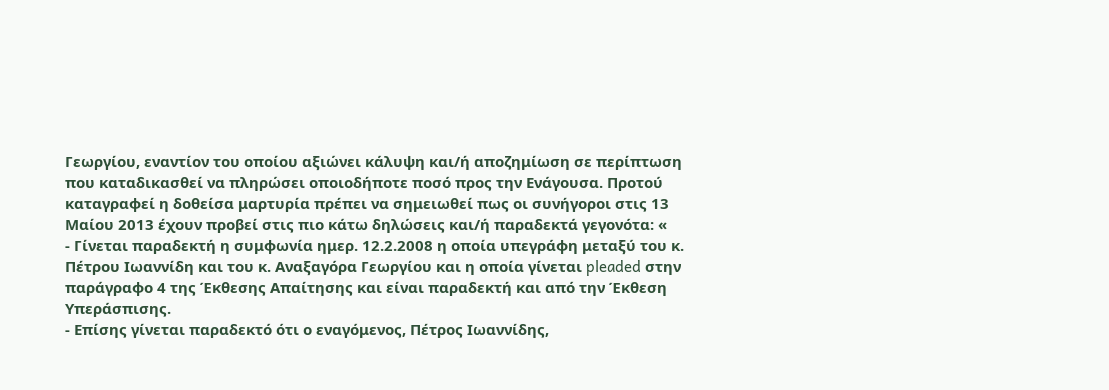Γεωργίου, εναντίον του οποίου αξιώνει κάλυψη και/ή αποζημίωση σε περίπτωση που καταδικασθεί να πληρώσει οποιοδήποτε ποσό προς την Ενάγουσα. Προτού καταγραφεί η δοθείσα μαρτυρία πρέπει να σημειωθεί πως οι συνήγοροι στις 13 Μαίου 2013 έχουν προβεί στις πιο κάτω δηλώσεις και/ή παραδεκτά γεγονότα: «
- Γίνεται παραδεκτή η συμφωνία ημερ. 12.2.2008 η οποία υπεγράφη μεταξύ του κ. Πέτρου Ιωαννίδη και του κ. Αναξαγόρα Γεωργίου και η οποία γίνεται pleaded στην παράγραφο 4 της Έκθεσης Απαίτησης και είναι παραδεκτή και από την Έκθεση Υπεράσπισης.
- Επίσης γίνεται παραδεκτό ότι ο εναγόμενος, Πέτρος Ιωαννίδης,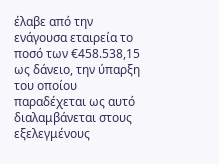έλαβε από την ενάγουσα εταιρεία το ποσό των €458.538,15 ως δάνειο, την ύπαρξη του οποίου παραδέχεται ως αυτό διαλαμβάνεται στους εξελεγμένους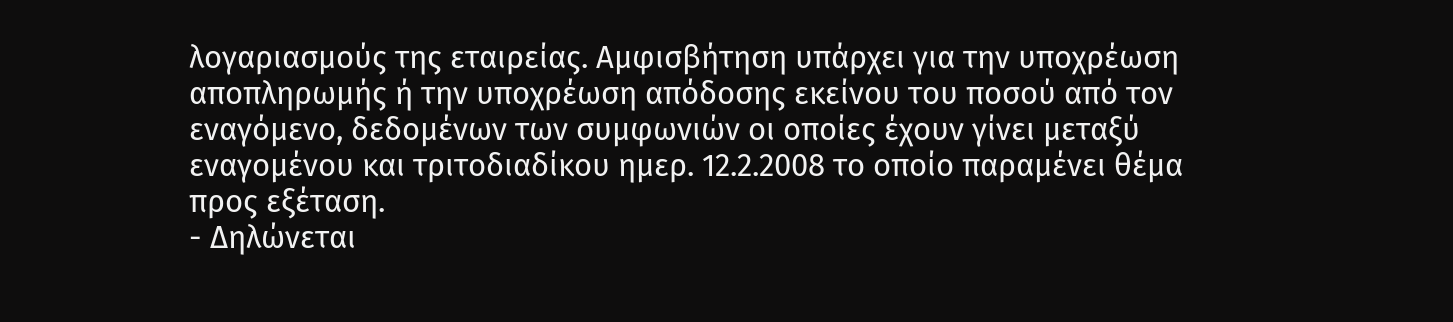λογαριασμούς της εταιρείας. Αμφισβήτηση υπάρχει για την υποχρέωση αποπληρωμής ή την υποχρέωση απόδοσης εκείνου του ποσού από τον εναγόμενο, δεδομένων των συμφωνιών οι οποίες έχουν γίνει μεταξύ εναγομένου και τριτοδιαδίκου ημερ. 12.2.2008 το οποίο παραμένει θέμα προς εξέταση.
- Δηλώνεται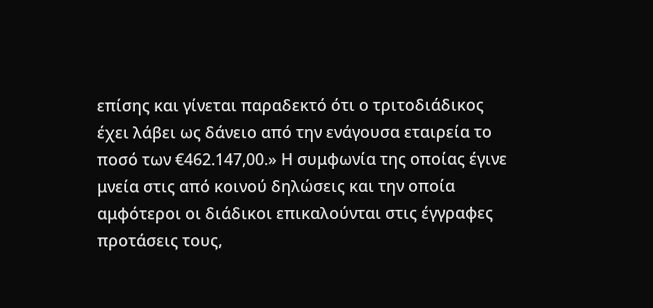επίσης και γίνεται παραδεκτό ότι ο τριτοδιάδικος έχει λάβει ως δάνειο από την ενάγουσα εταιρεία το ποσό των €462.147,00.» Η συμφωνία της οποίας έγινε μνεία στις από κοινού δηλώσεις και την οποία αμφότεροι οι διάδικοι επικαλούνται στις έγγραφες προτάσεις τους,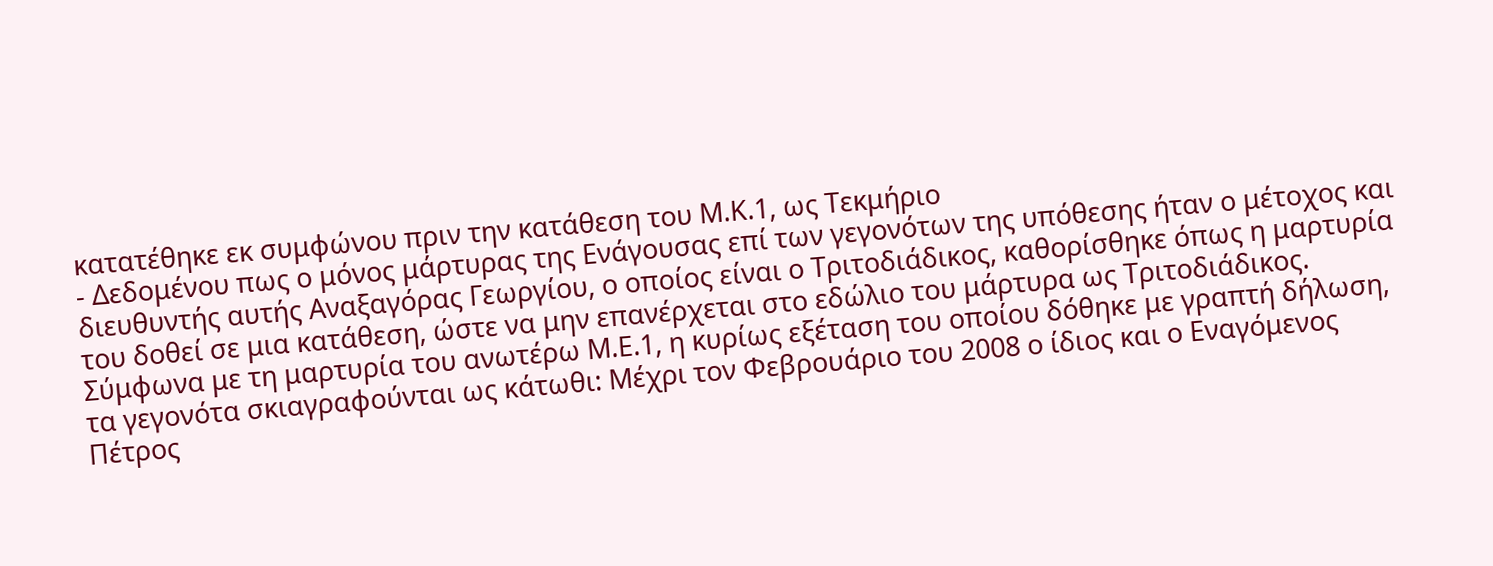κατατέθηκε εκ συμφώνου πριν την κατάθεση του Μ.Κ.1, ως Τεκμήριο
- Δεδομένου πως ο μόνος μάρτυρας της Ενάγουσας επί των γεγονότων της υπόθεσης ήταν ο μέτοχος και διευθυντής αυτής Αναξαγόρας Γεωργίου, ο οποίος είναι ο Τριτοδιάδικος, καθορίσθηκε όπως η μαρτυρία του δοθεί σε μια κατάθεση, ώστε να μην επανέρχεται στο εδώλιο του μάρτυρα ως Τριτοδιάδικος. Σύμφωνα με τη μαρτυρία του ανωτέρω Μ.Ε.1, η κυρίως εξέταση του οποίου δόθηκε με γραπτή δήλωση, τα γεγονότα σκιαγραφούνται ως κάτωθι: Μέχρι τον Φεβρουάριο του 2008 ο ίδιος και ο Εναγόμενος Πέτρος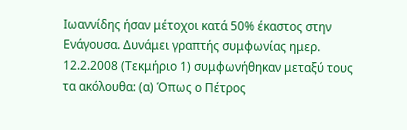Ιωαννίδης ήσαν μέτοχοι κατά 50% έκαστος στην Ενάγουσα. Δυνάμει γραπτής συμφωνίας ημερ. 12.2.2008 (Τεκμήριο 1) συμφωνήθηκαν μεταξύ τους τα ακόλουθα: (α) Όπως ο Πέτρος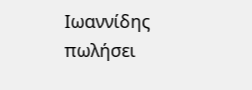Ιωαννίδης πωλήσει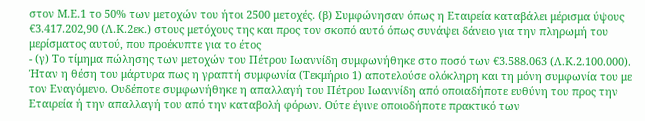στον Μ.Ε.1 το 50% των μετοχών του ήτοι 2500 μετοχές. (β) Συμφώνησαν όπως η Εταιρεία καταβάλει μέρισμα ύψους €3.417.202,90 (Λ.Κ.2εκ.) στους μετόχους της και προς τον σκοπό αυτό όπως συνάψει δάνειο για την πληρωμή του μερίσματος αυτού, που προέκυπτε για το έτος
- (γ) Το τίμημα πώλησης των μετοχών του Πέτρου Ιωαννίδη συμφωνήθηκε στο ποσό των €3.588.063 (Λ.Κ.2.100.000). Ήταν η θέση του μάρτυρα πως η γραπτή συμφωνία (Τεκμήριο 1) αποτελούσε ολόκληρη και τη μόνη συμφωνία του με τον Εναγόμενο. Ουδέποτε συμφωνήθηκε η απαλλαγή του Πέτρου Ιωαννίδη από οποιαδήποτε ευθύνη του προς την Εταιρεία ή την απαλλαγή του από την καταβολή φόρων. Ούτε έγινε οποιοδήποτε πρακτικό των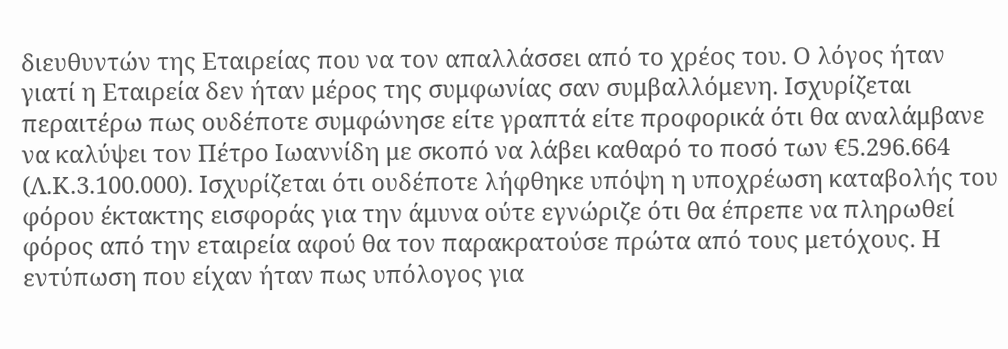διευθυντών της Εταιρείας που να τον απαλλάσσει από το χρέος του. Ο λόγος ήταν γιατί η Εταιρεία δεν ήταν μέρος της συμφωνίας σαν συμβαλλόμενη. Ισχυρίζεται περαιτέρω πως ουδέποτε συμφώνησε είτε γραπτά είτε προφορικά ότι θα αναλάμβανε να καλύψει τον Πέτρο Ιωαννίδη με σκοπό να λάβει καθαρό το ποσό των €5.296.664 (Λ.Κ.3.100.000). Ισχυρίζεται ότι ουδέποτε λήφθηκε υπόψη η υποχρέωση καταβολής του φόρου έκτακτης εισφοράς για την άμυνα ούτε εγνώριζε ότι θα έπρεπε να πληρωθεί φόρος από την εταιρεία αφού θα τον παρακρατούσε πρώτα από τους μετόχους. Η εντύπωση που είχαν ήταν πως υπόλογος για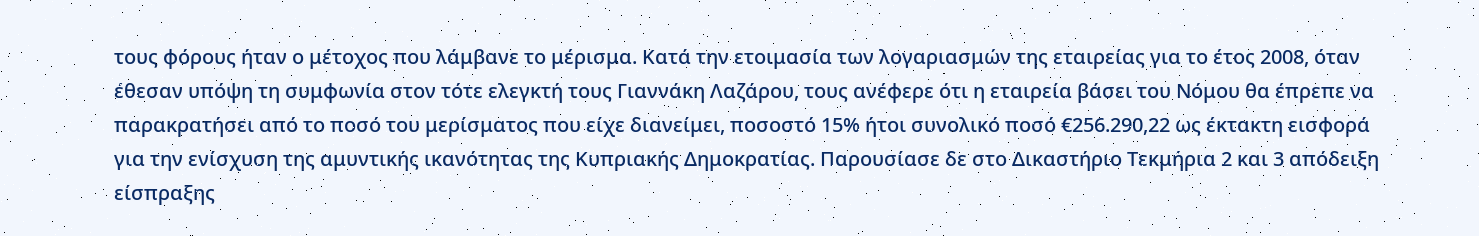τους φόρους ήταν ο μέτοχος που λάμβανε το μέρισμα. Κατά την ετοιμασία των λογαριασμών της εταιρείας για το έτος 2008, όταν έθεσαν υπόψη τη συμφωνία στον τότε ελεγκτή τους Γιαννάκη Λαζάρου, τους ανέφερε ότι η εταιρεία βάσει του Νόμου θα έπρεπε να παρακρατήσει από το ποσό του μερίσματος που είχε διανείμει, ποσοστό 15% ήτοι συνολικό ποσό €256.290,22 ως έκτακτη εισφορά για την ενίσχυση της αμυντικής ικανότητας της Κυπριακής Δημοκρατίας. Παρουσίασε δε στο Δικαστήριο Τεκμήρια 2 και 3 απόδειξη είσπραξης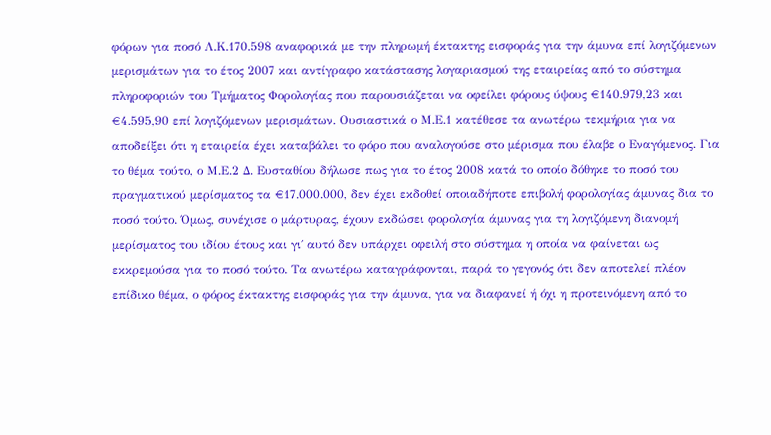φόρων για ποσό Λ.Κ.170.598 αναφορικά με την πληρωμή έκτακτης εισφοράς για την άμυνα επί λογιζόμενων μερισμάτων για το έτος 2007 και αντίγραφο κατάστασης λογαριασμού της εταιρείας από το σύστημα πληροφοριών του Τμήματος Φορολογίας που παρουσιάζεται να οφείλει φόρους ύψους €140.979,23 και €4.595,90 επί λογιζόμενων μερισμάτων. Ουσιαστικά ο Μ.Ε.1 κατέθεσε τα ανωτέρω τεκμήρια για να αποδείξει ότι η εταιρεία έχει καταβάλει το φόρο που αναλογούσε στο μέρισμα που έλαβε ο Εναγόμενος. Για το θέμα τούτο, ο Μ.Ε.2 Δ. Ευσταθίου δήλωσε πως για το έτος 2008 κατά το οποίο δόθηκε το ποσό του πραγματικού μερίσματος τα €17.000.000, δεν έχει εκδοθεί οποιαδήποτε επιβολή φορολογίας άμυνας δια το ποσό τούτο. Όμως, συνέχισε ο μάρτυρας, έχουν εκδώσει φορολογία άμυνας για τη λογιζόμενη διανομή μερίσματος του ιδίου έτους και γι΄ αυτό δεν υπάρχει οφειλή στο σύστημα η οποία να φαίνεται ως εκκρεμούσα για το ποσό τούτο. Τα ανωτέρω καταγράφονται, παρά το γεγονός ότι δεν αποτελεί πλέον επίδικο θέμα, ο φόρος έκτακτης εισφοράς για την άμυνα, για να διαφανεί ή όχι η προτεινόμενη από το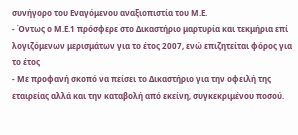συνήγορο του Εναγόμενου αναξιοπιστία του Μ.Ε.
- Όντως ο Μ.Ε.1 πρόσφερε στο Δικαστήριο μαρτυρία και τεκμήρια επί λογιζόμενων μερισμάτων για το έτος 2007, ενώ επιζητείται φόρος για το έτος
- Με προφανή σκοπό να πείσει το Δικαστήριο για την οφειλή της εταιρείας αλλά και την καταβολή από εκείνη, συγκεκριμένου ποσού.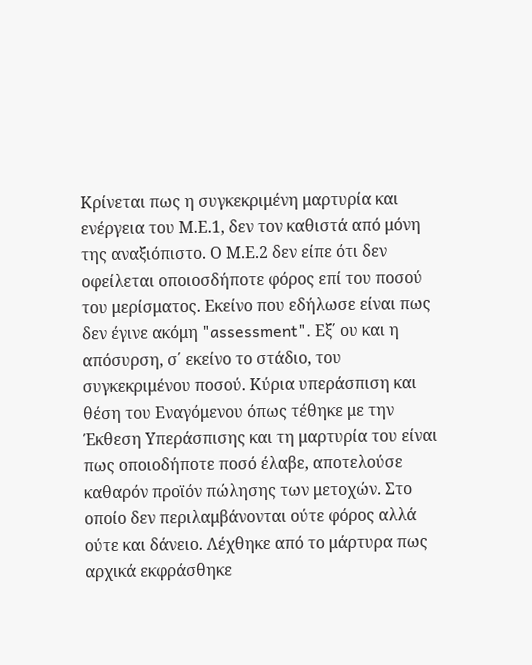Κρίνεται πως η συγκεκριμένη μαρτυρία και ενέργεια του Μ.Ε.1, δεν τον καθιστά από μόνη της αναξιόπιστο. Ο Μ.Ε.2 δεν είπε ότι δεν οφείλεται οποιοσδήποτε φόρος επί του ποσού του μερίσματος. Εκείνο που εδήλωσε είναι πως δεν έγινε ακόμη "assessment". Εξ΄ ου και η απόσυρση, σ΄ εκείνο το στάδιο, του συγκεκριμένου ποσού. Κύρια υπεράσπιση και θέση του Εναγόμενου όπως τέθηκε με την Έκθεση Υπεράσπισης και τη μαρτυρία του είναι πως οποιοδήποτε ποσό έλαβε, αποτελούσε καθαρόν προϊόν πώλησης των μετοχών. Στο οποίο δεν περιλαμβάνονται ούτε φόρος αλλά ούτε και δάνειο. Λέχθηκε από το μάρτυρα πως αρχικά εκφράσθηκε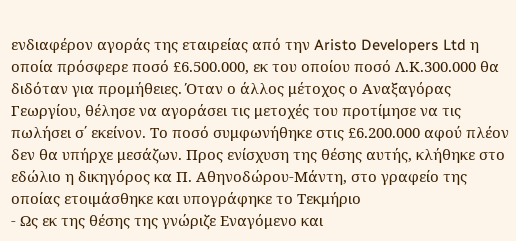ενδιαφέρον αγοράς της εταιρείας από την Aristo Developers Ltd η οποία πρόσφερε ποσό £6.500.000, εκ του οποίου ποσό Λ.Κ.300.000 θα διδόταν για προμήθειες. Όταν ο άλλος μέτοχος ο Αναξαγόρας Γεωργίου, θέλησε να αγοράσει τις μετοχές του προτίμησε να τις πωλήσει σ΄ εκείνον. Το ποσό συμφωνήθηκε στις £6.200.000 αφού πλέον δεν θα υπήρχε μεσάζων. Προς ενίσχυση της θέσης αυτής, κλήθηκε στο εδώλιο η δικηγόρος κα Π. Αθηνοδώρου-Μάντη, στο γραφείο της οποίας ετοιμάσθηκε και υπογράφηκε το Τεκμήριο
- Ως εκ της θέσης της γνώριζε Εναγόμενο και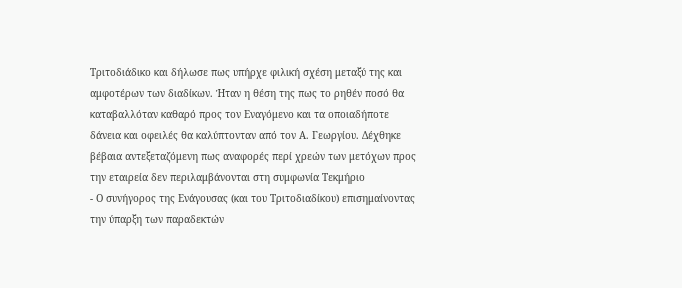Τριτοδιάδικο και δήλωσε πως υπήρχε φιλική σχέση μεταξύ της και αμφοτέρων των διαδίκων. Ήταν η θέση της πως το ρηθέν ποσό θα καταβαλλόταν καθαρό προς τον Εναγόμενο και τα οποιαδήποτε δάνεια και οφειλές θα καλύπτονταν από τον Α. Γεωργίου. Δέχθηκε βέβαια αντεξεταζόμενη πως αναφορές περί χρεών των μετόχων προς την εταιρεία δεν περιλαμβάνονται στη συμφωνία Τεκμήριο
- Ο συνήγορος της Ενάγουσας (και του Τριτοδιαδίκου) επισημαίνοντας την ύπαρξη των παραδεκτών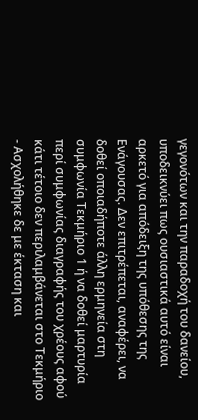γεγονότων και την παραδοχή του δανείου, υποδεικνύει πως ουσιαστικά αυτό είναι αρκετό για απόδειξη της υπόθεσης της Ενάγουσας. Δεν επιτρέπεται, αναφέρει, να δοθεί οποιαδήποτε άλλη ερμηνεία στη συμφωνία Τεκμήριο 1 ή να δοθεί μαρτυρία περί συμφωνίας διαγραφής του χρέους αφού κάτι τέτοιο δεν περιλαμβάνεται στο Τεκμήριο
- Ασχολήθηκε δε με έκταση και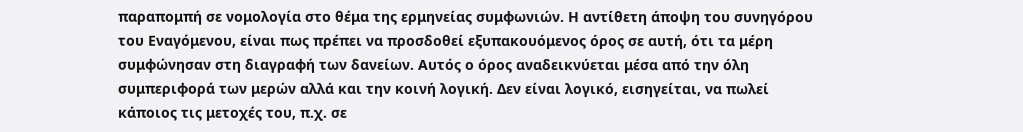παραπομπή σε νομολογία στο θέμα της ερμηνείας συμφωνιών. Η αντίθετη άποψη του συνηγόρου του Εναγόμενου, είναι πως πρέπει να προσδοθεί εξυπακουόμενος όρος σε αυτή, ότι τα μέρη συμφώνησαν στη διαγραφή των δανείων. Αυτός ο όρος αναδεικνύεται μέσα από την όλη συμπεριφορά των μερών αλλά και την κοινή λογική. Δεν είναι λογικό, εισηγείται, να πωλεί κάποιος τις μετοχές του, π.χ. σε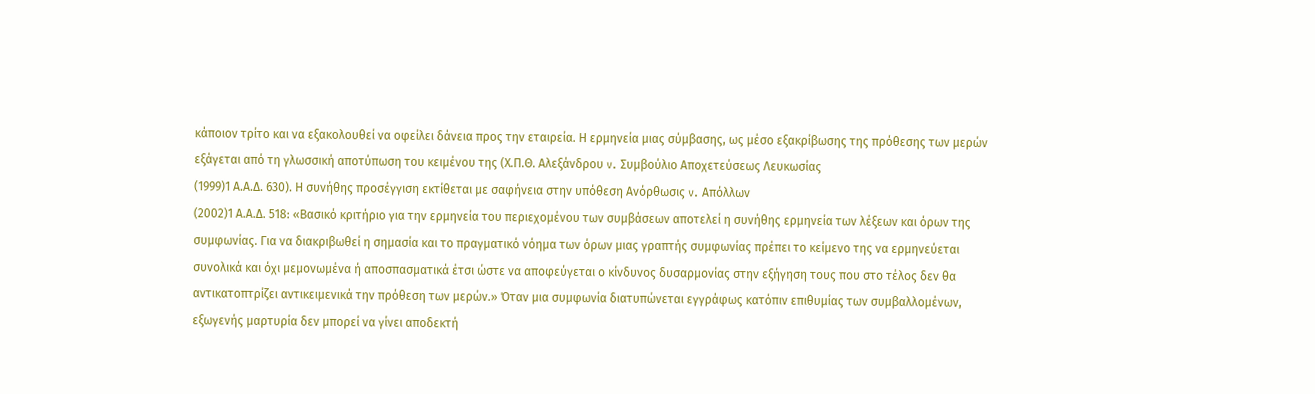κάποιον τρίτο και να εξακολουθεί να οφείλει δάνεια προς την εταιρεία. Η ερμηνεία μιας σύμβασης, ως μέσο εξακρίβωσης της πρόθεσης των μερών εξάγεται από τη γλωσσική αποτύπωση του κειμένου της (Χ.Π.Θ. Αλεξάνδρου v. Συμβούλιο Αποχετεύσεως Λευκωσίας
(1999)1 Α.Α.Δ. 630). Η συνήθης προσέγγιση εκτίθεται με σαφήνεια στην υπόθεση Ανόρθωσις v. Απόλλων
(2002)1 Α.Α.Δ. 518: «Βασικό κριτήριο για την ερμηνεία του περιεχομένου των συμβάσεων αποτελεί η συνήθης ερμηνεία των λέξεων και όρων της συμφωνίας. Για να διακριβωθεί η σημασία και το πραγματικό νόημα των όρων μιας γραπτής συμφωνίας πρέπει το κείμενο της να ερμηνεύεται συνολικά και όχι μεμονωμένα ή αποσπασματικά έτσι ώστε να αποφεύγεται ο κίνδυνος δυσαρμονίας στην εξήγηση τους που στο τέλος δεν θα αντικατοπτρίζει αντικειμενικά την πρόθεση των μερών.» Όταν μια συμφωνία διατυπώνεται εγγράφως κατόπιν επιθυμίας των συμβαλλομένων, εξωγενής μαρτυρία δεν μπορεί να γίνει αποδεκτή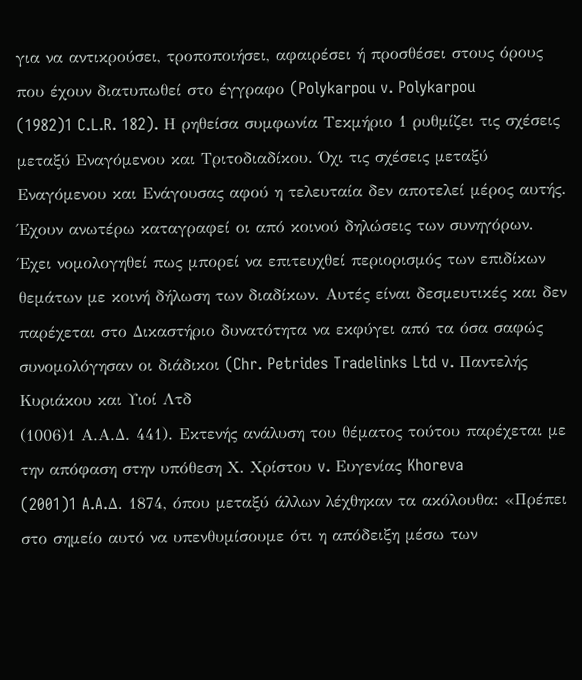για να αντικρούσει, τροποποιήσει, αφαιρέσει ή προσθέσει στους όρους που έχουν διατυπωθεί στο έγγραφο (Polykarpou v. Polykarpou
(1982)1 C.L.R. 182). Η ρηθείσα συμφωνία Τεκμήριο 1 ρυθμίζει τις σχέσεις μεταξύ Εναγόμενου και Τριτοδιαδίκου. Όχι τις σχέσεις μεταξύ Εναγόμενου και Ενάγουσας αφού η τελευταία δεν αποτελεί μέρος αυτής. Έχουν ανωτέρω καταγραφεί οι από κοινού δηλώσεις των συνηγόρων. Έχει νομολογηθεί πως μπορεί να επιτευχθεί περιορισμός των επιδίκων θεμάτων με κοινή δήλωση των διαδίκων. Αυτές είναι δεσμευτικές και δεν παρέχεται στο Δικαστήριο δυνατότητα να εκφύγει από τα όσα σαφώς συνομολόγησαν οι διάδικοι (Chr. Petrides Tradelinks Ltd v. Παντελής Κυριάκου και Υιοί Λτδ
(1006)1 Α.Α.Δ. 441). Εκτενής ανάλυση του θέματος τούτου παρέχεται με την απόφαση στην υπόθεση Χ. Χρίστου v. Ευγενίας Khoreva
(2001)1 A.A.Δ. 1874, όπου μεταξύ άλλων λέχθηκαν τα ακόλουθα: «Πρέπει στο σημείο αυτό να υπενθυμίσουμε ότι η απόδειξη μέσω των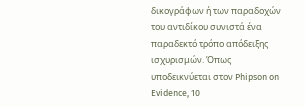δικογράφων ή των παραδοχών του αντιδίκου συνιστά ένα παραδεκτό τρόπο απόδειξης ισχυρισμών. Όπως υποδεικνύεται στον Phipson on Evidence, 10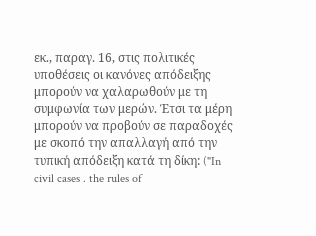εκ., παραγ. 16, στις πολιτικές υποθέσεις οι κανόνες απόδειξης μπορούν να χαλαρωθούν με τη συμφωνία των μερών. Έτσι τα μέρη μπορούν να προβούν σε παραδοχές με σκοπό την απαλλαγή από την τυπική απόδειξη κατά τη δίκη: ("In civil cases . the rules of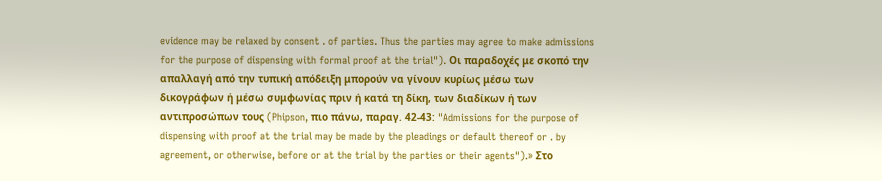evidence may be relaxed by consent . of parties. Thus the parties may agree to make admissions for the purpose of dispensing with formal proof at the trial"). Οι παραδοχές με σκοπό την απαλλαγή από την τυπική απόδειξη μπορούν να γίνουν κυρίως μέσω των δικογράφων ή μέσω συμφωνίας πριν ή κατά τη δίκη, των διαδίκων ή των αντιπροσώπων τους (Phipson, πιο πάνω, παραγ. 42-43: "Admissions for the purpose of dispensing with proof at the trial may be made by the pleadings or default thereof or . by agreement, or otherwise, before or at the trial by the parties or their agents").» Στο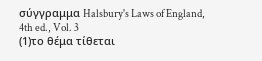σύγγραμμα Halsbury's Laws of England, 4th ed., Vol. 3
(1)το θέμα τίθεται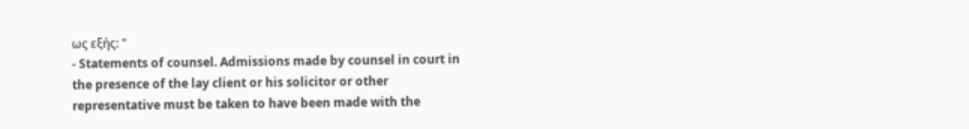ως εξής: "
- Statements of counsel. Admissions made by counsel in court in the presence of the lay client or his solicitor or other representative must be taken to have been made with the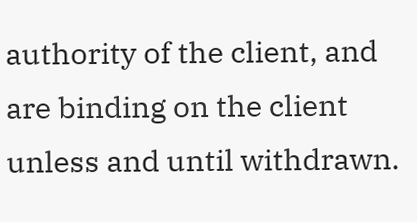authority of the client, and are binding on the client unless and until withdrawn.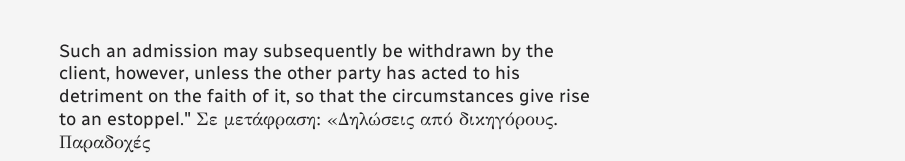Such an admission may subsequently be withdrawn by the client, however, unless the other party has acted to his detriment on the faith of it, so that the circumstances give rise to an estoppel." Σε μετάφραση: «Δηλώσεις από δικηγόρους. Παραδοχές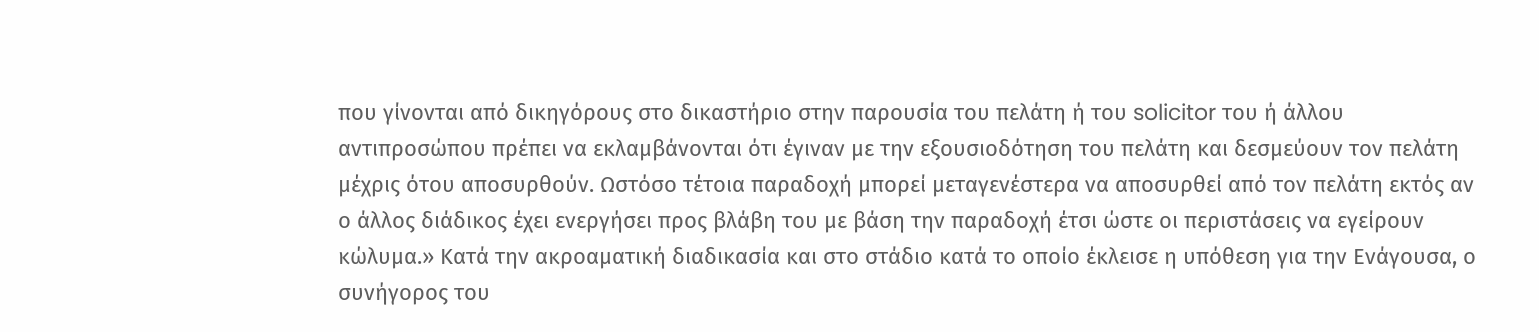που γίνονται από δικηγόρους στο δικαστήριο στην παρουσία του πελάτη ή του solicitor του ή άλλου αντιπροσώπου πρέπει να εκλαμβάνονται ότι έγιναν με την εξουσιοδότηση του πελάτη και δεσμεύουν τον πελάτη μέχρις ότου αποσυρθούν. Ωστόσο τέτοια παραδοχή μπορεί μεταγενέστερα να αποσυρθεί από τον πελάτη εκτός αν ο άλλος διάδικος έχει ενεργήσει προς βλάβη του με βάση την παραδοχή έτσι ώστε οι περιστάσεις να εγείρουν κώλυμα.» Κατά την ακροαματική διαδικασία και στο στάδιο κατά το οποίο έκλεισε η υπόθεση για την Ενάγουσα, ο συνήγορος του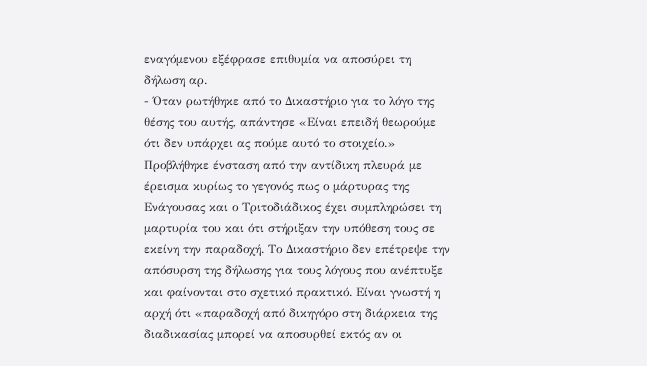εναγόμενου εξέφρασε επιθυμία να αποσύρει τη δήλωση αρ.
- Όταν ρωτήθηκε από το Δικαστήριο για το λόγο της θέσης του αυτής, απάντησε «Είναι επειδή θεωρούμε ότι δεν υπάρχει ας πούμε αυτό το στοιχείο.» Προβλήθηκε ένσταση από την αντίδικη πλευρά με έρεισμα κυρίως το γεγονός πως ο μάρτυρας της Ενάγουσας και ο Τριτοδιάδικος έχει συμπληρώσει τη μαρτυρία του και ότι στήριξαν την υπόθεση τους σε εκείνη την παραδοχή. Το Δικαστήριο δεν επέτρεψε την απόσυρση της δήλωσης για τους λόγους που ανέπτυξε και φαίνονται στο σχετικό πρακτικό. Είναι γνωστή η αρχή ότι «παραδοχή από δικηγόρο στη διάρκεια της διαδικασίας μπορεί να αποσυρθεί εκτός αν οι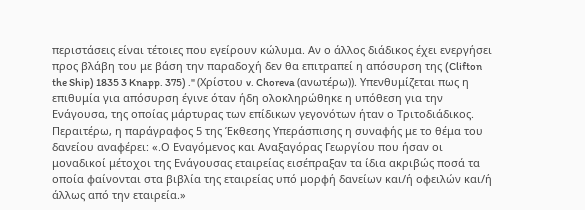περιστάσεις είναι τέτοιες που εγείρουν κώλυμα. Αν ο άλλος διάδικος έχει ενεργήσει προς βλάβη του με βάση την παραδοχή δεν θα επιτραπεί η απόσυρση της (Clifton the Ship) 1835 3 Knapp. 375) ." (Χρίστου v. Choreva (ανωτέρω)). Υπενθυμίζεται πως η επιθυμία για απόσυρση έγινε όταν ήδη ολοκληρώθηκε η υπόθεση για την Ενάγουσα, της οποίας μάρτυρας των επίδικων γεγονότων ήταν ο Τριτοδιάδικος. Περαιτέρω, η παράγραφος 5 της Έκθεσης Υπεράσπισης η συναφής με το θέμα του δανείου αναφέρει: «.Ο Εναγόμενος και Αναξαγόρας Γεωργίου που ήσαν οι μοναδικοί μέτοχοι της Ενάγουσας εταιρείας εισέπραξαν τα ίδια ακριβώς ποσά τα οποία φαίνονται στα βιβλία της εταιρείας υπό μορφή δανείων και/ή οφειλών και/ή άλλως από την εταιρεία.»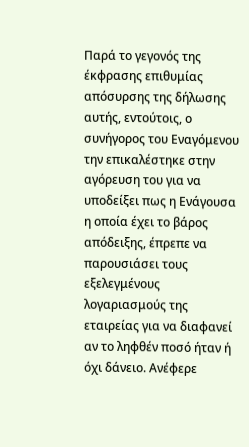Παρά το γεγονός της έκφρασης επιθυμίας απόσυρσης της δήλωσης αυτής, εντούτοις, ο συνήγορος του Εναγόμενου την επικαλέστηκε στην αγόρευση του για να υποδείξει πως η Ενάγουσα η οποία έχει το βάρος απόδειξης, έπρεπε να παρουσιάσει τους εξελεγμένους λογαριασμούς της εταιρείας για να διαφανεί αν το ληφθέν ποσό ήταν ή όχι δάνειο. Ανέφερε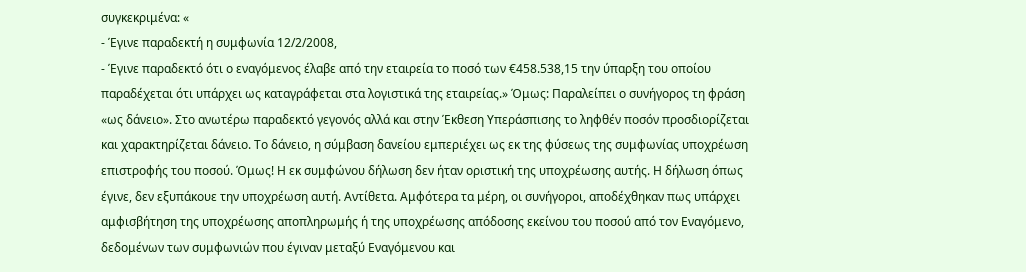συγκεκριμένα: «
- Έγινε παραδεκτή η συμφωνία 12/2/2008,
- Έγινε παραδεκτό ότι ο εναγόμενος έλαβε από την εταιρεία το ποσό των €458.538,15 την ύπαρξη του οποίου παραδέχεται ότι υπάρχει ως καταγράφεται στα λογιστικά της εταιρείας.» Όμως: Παραλείπει ο συνήγορος τη φράση «ως δάνειο». Στο ανωτέρω παραδεκτό γεγονός αλλά και στην Έκθεση Υπεράσπισης το ληφθέν ποσόν προσδιορίζεται και χαρακτηρίζεται δάνειο. Το δάνειο, η σύμβαση δανείου εμπεριέχει ως εκ της φύσεως της συμφωνίας υποχρέωση επιστροφής του ποσού. Όμως! Η εκ συμφώνου δήλωση δεν ήταν οριστική της υποχρέωσης αυτής. Η δήλωση όπως έγινε, δεν εξυπάκουε την υποχρέωση αυτή. Αντίθετα. Αμφότερα τα μέρη, οι συνήγοροι, αποδέχθηκαν πως υπάρχει αμφισβήτηση της υποχρέωσης αποπληρωμής ή της υποχρέωσης απόδοσης εκείνου του ποσού από τον Εναγόμενο, δεδομένων των συμφωνιών που έγιναν μεταξύ Εναγόμενου και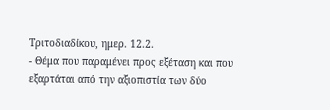Τριτοδιαδίκου, ημερ. 12.2.
- Θέμα που παραμένει προς εξέταση και που εξαρτάται από την αξιοπιστία των δύο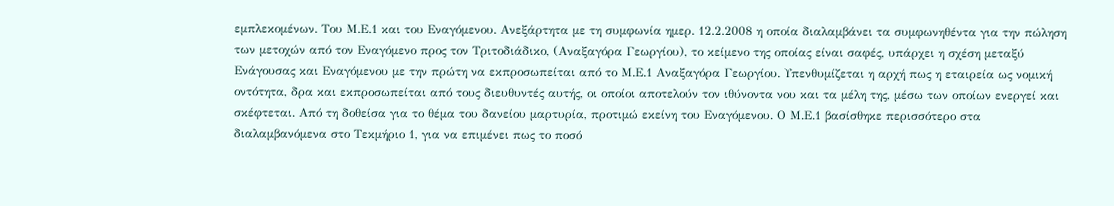εμπλεκομένων. Του Μ.Ε.1 και του Εναγόμενου. Ανεξάρτητα με τη συμφωνία ημερ. 12.2.2008 η οποία διαλαμβάνει τα συμφωνηθέντα για την πώληση των μετοχών από τον Εναγόμενο προς τον Τριτοδιάδικο, (Αναξαγόρα Γεωργίου), το κείμενο της οποίας είναι σαφές, υπάρχει η σχέση μεταξύ Ενάγουσας και Εναγόμενου με την πρώτη να εκπροσωπείται από το Μ.Ε.1 Αναξαγόρα Γεωργίου. Υπενθυμίζεται η αρχή πως η εταιρεία ως νομική οντότητα, δρα και εκπροσωπείται από τους διευθυντές αυτής, οι οποίοι αποτελούν τον ιθύνοντα νου και τα μέλη της, μέσω των οποίων ενεργεί και σκέφτεται. Από τη δοθείσα για το θέμα του δανείου μαρτυρία, προτιμώ εκείνη του Εναγόμενου. Ο Μ.Ε.1 βασίσθηκε περισσότερο στα διαλαμβανόμενα στο Τεκμήριο 1, για να επιμένει πως το ποσό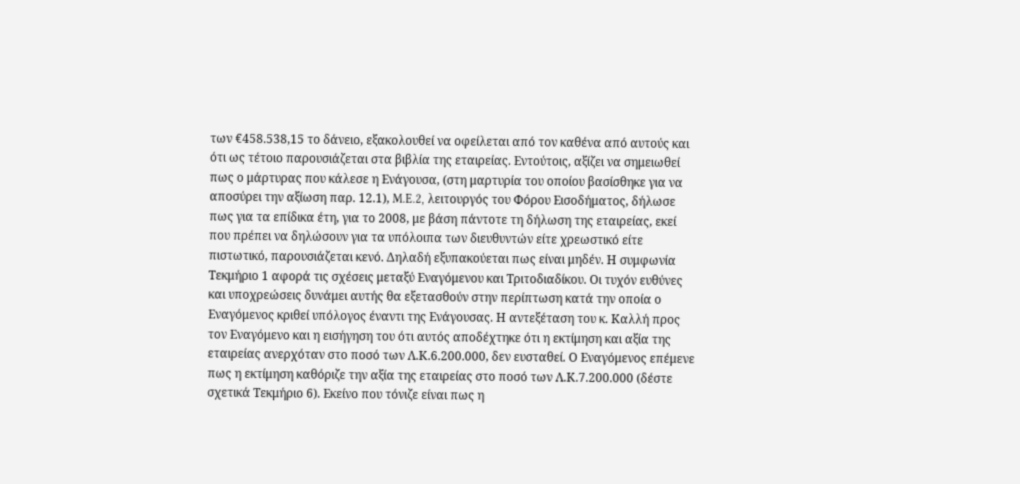των €458.538,15 το δάνειο, εξακολουθεί να οφείλεται από τον καθένα από αυτούς και ότι ως τέτοιο παρουσιάζεται στα βιβλία της εταιρείας. Εντούτοις, αξίζει να σημειωθεί πως ο μάρτυρας που κάλεσε η Ενάγουσα, (στη μαρτυρία του οποίου βασίσθηκε για να αποσύρει την αξίωση παρ. 12.1), M.E.2, λειτουργός του Φόρου Εισοδήματος, δήλωσε πως για τα επίδικα έτη, για το 2008, με βάση πάντοτε τη δήλωση της εταιρείας, εκεί που πρέπει να δηλώσουν για τα υπόλοιπα των διευθυντών είτε χρεωστικό είτε πιστωτικό, παρουσιάζεται κενό. Δηλαδή εξυπακούεται πως είναι μηδέν. Η συμφωνία Τεκμήριο 1 αφορά τις σχέσεις μεταξύ Εναγόμενου και Τριτοδιαδίκου. Οι τυχόν ευθύνες και υποχρεώσεις δυνάμει αυτής θα εξετασθούν στην περίπτωση κατά την οποία ο Εναγόμενος κριθεί υπόλογος έναντι της Ενάγουσας. Η αντεξέταση του κ. Καλλή προς τον Εναγόμενο και η εισήγηση του ότι αυτός αποδέχτηκε ότι η εκτίμηση και αξία της εταιρείας ανερχόταν στο ποσό των Λ.Κ.6.200.000, δεν ευσταθεί. Ο Εναγόμενος επέμενε πως η εκτίμηση καθόριζε την αξία της εταιρείας στο ποσό των Λ.Κ.7.200.000 (δέστε σχετικά Τεκμήριο 6). Εκείνο που τόνιζε είναι πως η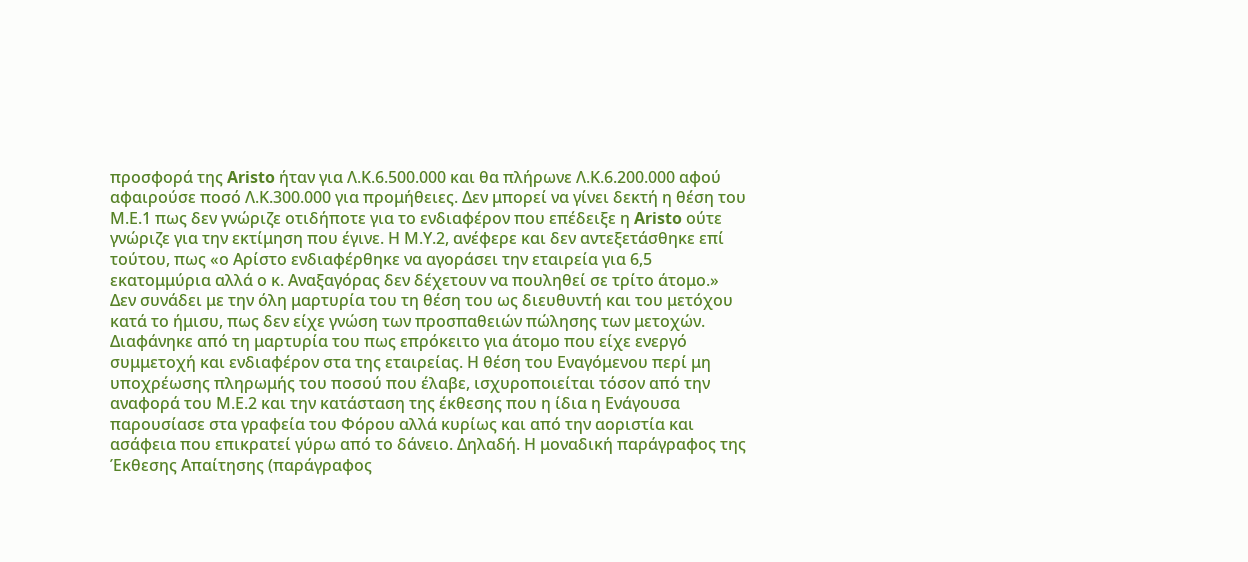προσφορά της Aristo ήταν για Λ.Κ.6.500.000 και θα πλήρωνε Λ.Κ.6.200.000 αφού αφαιρούσε ποσό Λ.Κ.300.000 για προμήθειες. Δεν μπορεί να γίνει δεκτή η θέση του Μ.Ε.1 πως δεν γνώριζε οτιδήποτε για το ενδιαφέρον που επέδειξε η Aristo ούτε γνώριζε για την εκτίμηση που έγινε. Η Μ.Υ.2, ανέφερε και δεν αντεξετάσθηκε επί τούτου, πως «ο Αρίστο ενδιαφέρθηκε να αγοράσει την εταιρεία για 6,5 εκατομμύρια αλλά ο κ. Αναξαγόρας δεν δέχετουν να πουληθεί σε τρίτο άτομο.» Δεν συνάδει με την όλη μαρτυρία του τη θέση του ως διευθυντή και του μετόχου κατά το ήμισυ, πως δεν είχε γνώση των προσπαθειών πώλησης των μετοχών. Διαφάνηκε από τη μαρτυρία του πως επρόκειτο για άτομο που είχε ενεργό συμμετοχή και ενδιαφέρον στα της εταιρείας. Η θέση του Εναγόμενου περί μη υποχρέωσης πληρωμής του ποσού που έλαβε, ισχυροποιείται τόσον από την αναφορά του Μ.Ε.2 και την κατάσταση της έκθεσης που η ίδια η Ενάγουσα παρουσίασε στα γραφεία του Φόρου αλλά κυρίως και από την αοριστία και ασάφεια που επικρατεί γύρω από το δάνειο. Δηλαδή. Η μοναδική παράγραφος της Έκθεσης Απαίτησης (παράγραφος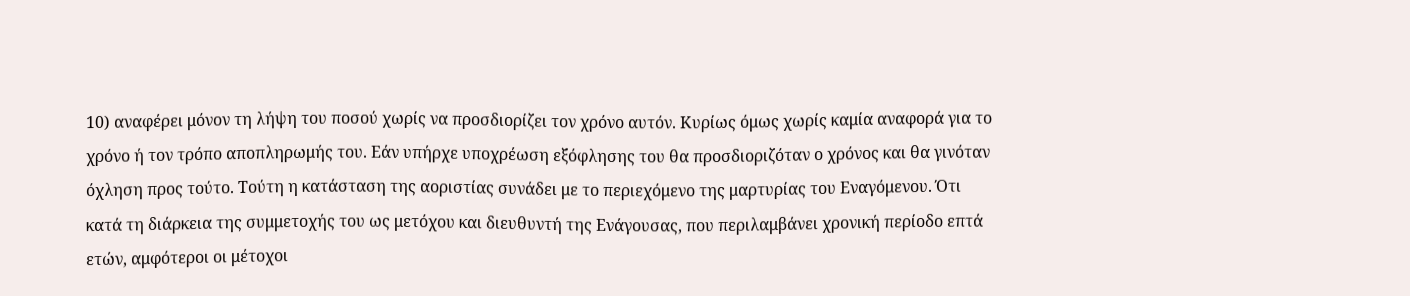10) αναφέρει μόνον τη λήψη του ποσού χωρίς να προσδιορίζει τον χρόνο αυτόν. Κυρίως όμως χωρίς καμία αναφορά για το χρόνο ή τον τρόπο αποπληρωμής του. Εάν υπήρχε υποχρέωση εξόφλησης του θα προσδιοριζόταν ο χρόνος και θα γινόταν όχληση προς τούτο. Τούτη η κατάσταση της αοριστίας συνάδει με το περιεχόμενο της μαρτυρίας του Εναγόμενου. Ότι κατά τη διάρκεια της συμμετοχής του ως μετόχου και διευθυντή της Ενάγουσας, που περιλαμβάνει χρονική περίοδο επτά ετών, αμφότεροι οι μέτοχοι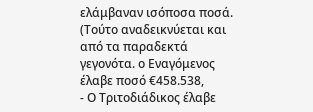ελάμβαναν ισόποσα ποσά. (Τούτο αναδεικνύεται και από τα παραδεκτά γεγονότα. ο Εναγόμενος έλαβε ποσό €458.538,
- Ο Τριτοδιάδικος έλαβε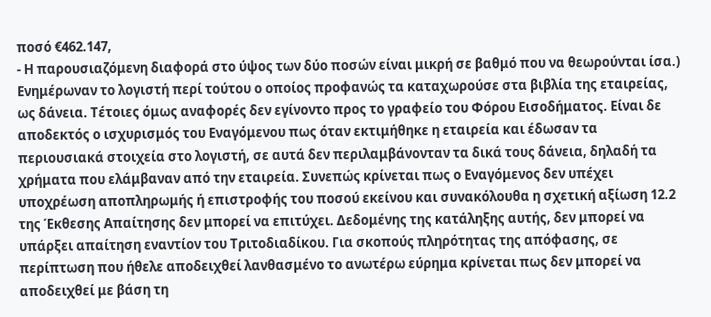ποσό €462.147,
- Η παρουσιαζόμενη διαφορά στο ύψος των δύο ποσών είναι μικρή σε βαθμό που να θεωρούνται ίσα.) Ενημέρωναν το λογιστή περί τούτου ο οποίος προφανώς τα καταχωρούσε στα βιβλία της εταιρείας, ως δάνεια. Τέτοιες όμως αναφορές δεν εγίνοντο προς το γραφείο του Φόρου Εισοδήματος. Είναι δε αποδεκτός ο ισχυρισμός του Εναγόμενου πως όταν εκτιμήθηκε η εταιρεία και έδωσαν τα περιουσιακά στοιχεία στο λογιστή, σε αυτά δεν περιλαμβάνονταν τα δικά τους δάνεια, δηλαδή τα χρήματα που ελάμβαναν από την εταιρεία. Συνεπώς κρίνεται πως ο Εναγόμενος δεν υπέχει υποχρέωση αποπληρωμής ή επιστροφής του ποσού εκείνου και συνακόλουθα η σχετική αξίωση 12.2 της Έκθεσης Απαίτησης δεν μπορεί να επιτύχει. Δεδομένης της κατάληξης αυτής, δεν μπορεί να υπάρξει απαίτηση εναντίον του Τριτοδιαδίκου. Για σκοπούς πληρότητας της απόφασης, σε περίπτωση που ήθελε αποδειχθεί λανθασμένο το ανωτέρω εύρημα κρίνεται πως δεν μπορεί να αποδειχθεί με βάση τη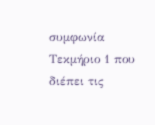συμφωνία Τεκμήριο 1 που διέπει τις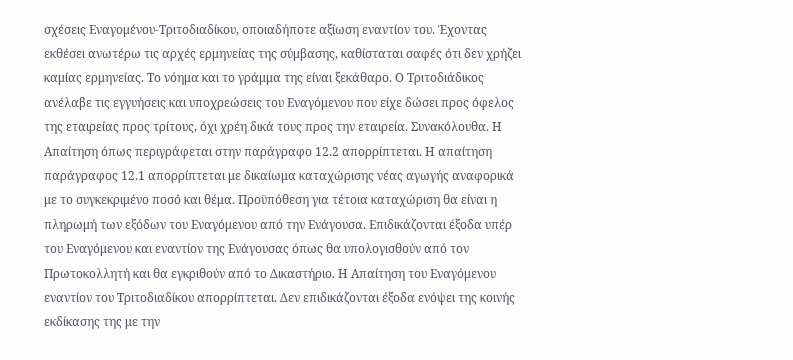σχέσεις Εναγομένου-Τριτοδιαδίκου, οποιαδήποτε αξίωση εναντίον του. Έχοντας εκθέσει ανωτέρω τις αρχές ερμηνείας της σύμβασης, καθίσταται σαφές ότι δεν χρήζει καμίας ερμηνείας. Το νόημα και το γράμμα της είναι ξεκάθαρο. Ο Τριτοδιάδικος ανέλαβε τις εγγυήσεις και υποχρεώσεις του Εναγόμενου που είχε δώσει προς όφελος της εταιρείας προς τρίτους, όχι χρέη δικά τους προς την εταιρεία. Συνακόλουθα. Η Απαίτηση όπως περιγράφεται στην παράγραφο 12.2 απορρίπτεται. Η απαίτηση παράγραφος 12.1 απορρίπτεται με δικαίωμα καταχώρισης νέας αγωγής αναφορικά με το συγκεκριμένο ποσό και θέμα. Προϋπόθεση για τέτοια καταχώριση θα είναι η πληρωμή των εξόδων του Εναγόμενου από την Ενάγουσα. Επιδικάζονται έξοδα υπέρ του Εναγόμενου και εναντίον της Ενάγουσας όπως θα υπολογισθούν από τον Πρωτοκολλητή και θα εγκριθούν από το Δικαστήριο. Η Απαίτηση του Εναγόμενου εναντίον του Τριτοδιαδίκου απορρίπτεται. Δεν επιδικάζονται έξοδα ενόψει της κοινής εκδίκασης της με την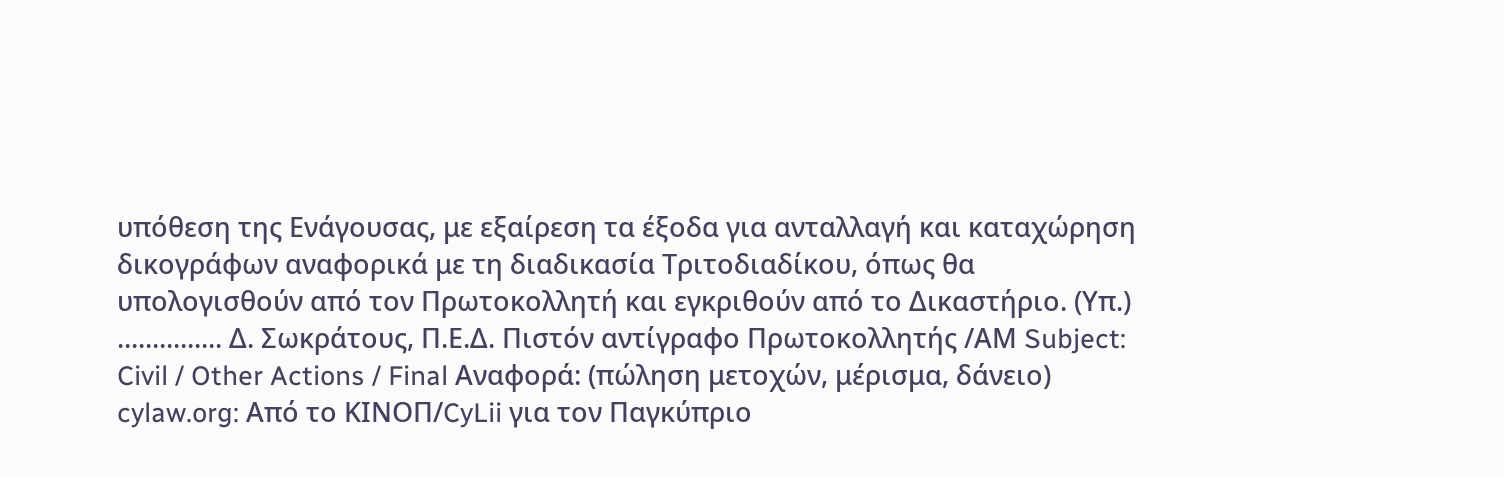υπόθεση της Ενάγουσας, με εξαίρεση τα έξοδα για ανταλλαγή και καταχώρηση δικογράφων αναφορικά με τη διαδικασία Τριτοδιαδίκου, όπως θα υπολογισθούν από τον Πρωτοκολλητή και εγκριθούν από το Δικαστήριο. (Υπ.) ............... Δ. Σωκράτους, Π.Ε.Δ. Πιστόν αντίγραφο Πρωτοκολλητής /ΑΜ Subject: Civil / Other Actions / Final Αναφορά: (πώληση μετοχών, μέρισμα, δάνειο) cylaw.org: Από το ΚΙΝOΠ/CyLii για τον Παγκύπριο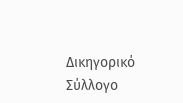Δικηγορικό Σύλλογο